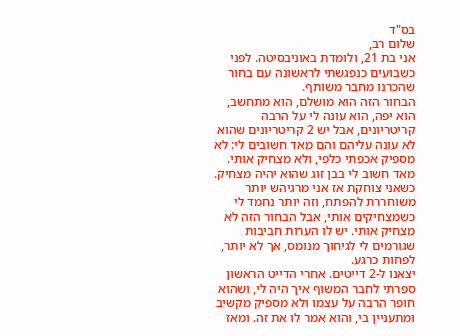בס"ד
שלום רב,
אני בת 21, ולומדת באוניבסיטה. לפני כשבועים כנפגשתי לראשונה עם בחור שהכרנו מחבר משותף.
הבחור הזה הוא מושלם, הוא מתחשב, הוא יפה, הוא עונה לי על הרבה קריטריונים, אבל יש 2 קריטריונים שהוא לא עונה עליהם והם מאד חשובים לי: לא מספיק אכפתי כלפי, ולא מצחיק אותי. מאד חשוב לי בבן זוג שהוא יהיה מצחיק. כשאני צוחקת אז אני מרגיהש יותר משוחררת להפתח, וזה יותר נחמד לי כשמצחיקים אותי, אבל הבחור הזה לא מצחיק אותי. יש לו הערות חביבות שגורמים לי לגיחוך מנומס, אך לא יותר, לפחות כרגע.
יצאנו ל-2 דייטים. אחרי הדייט הראשון ספרתי לחבר המשוף איך היה לי, ושהוא חופר הרבה על עצמו ולא מספיק מקשיב ומתעניין בי, והוא אמר לו את זה. ומאז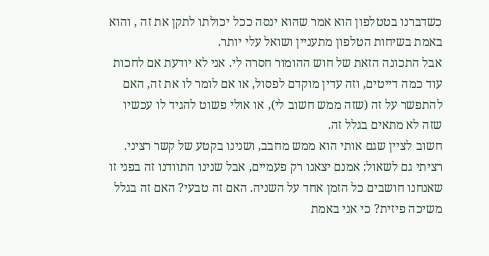כשדברנו בטטלפון הוא אמר שהוא ינסה ככל יכולתו לתקן את זה , והוא באמת בשיחות הטלפון מתעניין ושואל עלי יותר.
אבל התכונה הזאת של חוש ההומור חסרה לי. אני לא יודעת אם לחכות עוד כמה דייטים, וזה עדין מוקדם לפסול, או אם לומר לו את זה, האם להתפשר על זה (שזה ממש חשוב לי), או אולי פשוט להגיד לו עכשיו שזה לא מתאים בגלל זה.
חשוב לציין שגם אותי הוא ממש מחבב, ושנינו בקטע של קשר רציני.
רציתי גם לשאול: אמנם יצאנו רק פעמיים, אבל שנינו התוודנו זה בפני זו שאנחנו חושבים כל הזמן אחד על השניה. האם זה טבעי? האם זה בגלל משיכה פיזית? כי אני באמת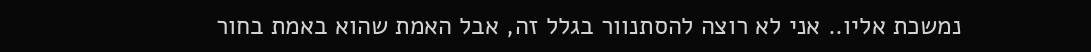נמשכת אליו.. אני לא רוצה להסתנוור בגלל זה, אבל האמת שהוא באמת בחור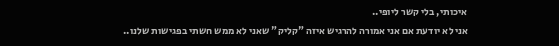איכותי, בלי קשר ליופי..
אני לא יודעת אם אני אמורה להרגיש איזה "קליק" שאני לא ממש חשתי בפגישות שלנו..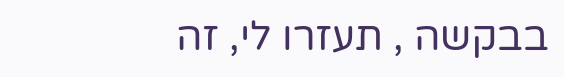בבקשה , תעזרו לי, זה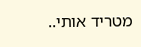מטריד אותי..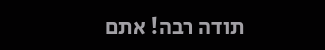תודה רבה! אתם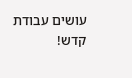עושים עבודת קדש!